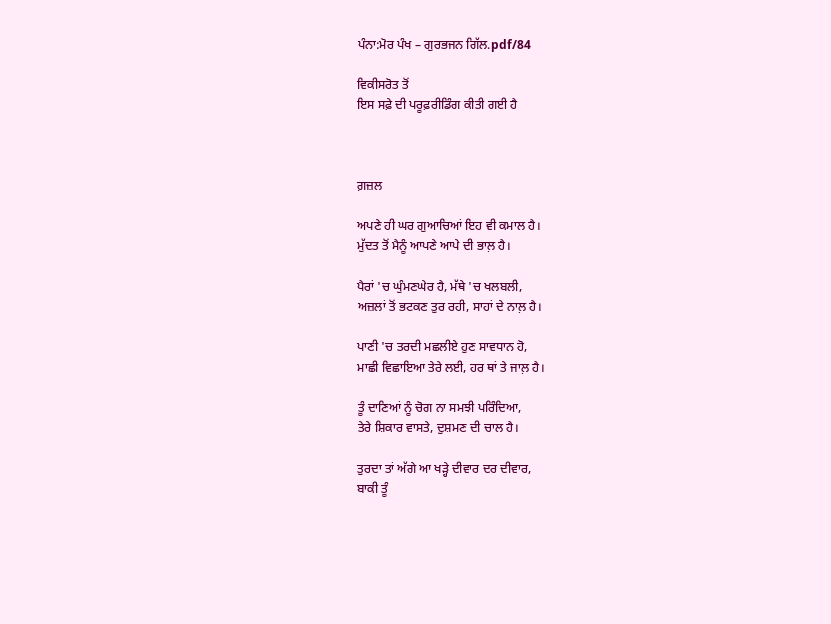ਪੰਨਾ:ਮੋਰ ਪੰਖ – ਗੁਰਭਜਨ ਗਿੱਲ.pdf/84

ਵਿਕੀਸਰੋਤ ਤੋਂ
ਇਸ ਸਫ਼ੇ ਦੀ ਪਰੂਫ਼ਰੀਡਿੰਗ ਕੀਤੀ ਗਈ ਹੈ



ਗ਼ਜ਼ਲ

ਅਪਣੇ ਹੀ ਘਰ ਗੁਆਚਿਆਂ ਇਹ ਵੀ ਕਮਾਲ ਹੈ।
ਮੁੱਦਤ ਤੋਂ ਮੈਨੂੰ ਆਪਣੇ ਆਪੇ ਦੀ ਭਾਲ਼ ਹੈ।

ਪੈਰਾਂ 'ਚ ਘੁੰਮਣਘੇਰ ਹੈ, ਮੱਥੇ 'ਚ ਖਲਬਲੀ,
ਅਜ਼ਲਾਂ ਤੋਂ ਭਟਕਣ ਤੁਰ ਰਹੀ, ਸਾਹਾਂ ਦੇ ਨਾਲ਼ ਹੈ।

ਪਾਣੀ 'ਚ ਤਰਦੀ ਮਛਲੀਏ ਹੁਣ ਸਾਵਧਾਨ ਹੋ,
ਮਾਛੀ ਵਿਛਾਇਆ ਤੇਰੇ ਲਈ, ਹਰ ਥਾਂ ਤੇ ਜਾਲ਼ ਹੈ।

ਤੂੰ ਦਾਣਿਆਂ ਨੂੰ ਚੋਗ ਨਾ ਸਮਝੀ ਪਰਿੰਦਿਆ,
ਤੇਰੇ ਸ਼ਿਕਾਰ ਵਾਸਤੇ, ਦੁਸ਼ਮਣ ਦੀ ਚਾਲ ਹੈ।

ਤੁਰਦਾ ਤਾਂ ਅੱਗੇ ਆ ਖੜ੍ਹੇ ਦੀਵਾਰ ਦਰ ਦੀਵਾਰ,
ਬਾਕੀ ਤੂੰ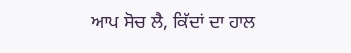ਆਪ ਸੋਚ ਲੈ, ਕਿੱਦਾਂ ਦਾ ਹਾਲ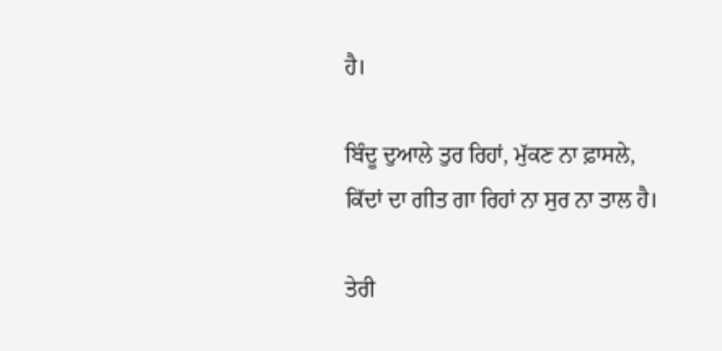ਹੈ।

ਬਿੰਦੂ ਦੁਆਲੇ ਤੁਰ ਰਿਹਾਂ, ਮੁੱਕਣ ਨਾ ਫ਼ਾਸਲੇ,
ਕਿੱਦਾਂ ਦਾ ਗੀਤ ਗਾ ਰਿਹਾਂ ਨਾ ਸੁਰ ਨਾ ਤਾਲ ਹੈ।

ਤੇਰੀ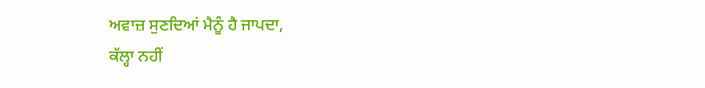ਅਵਾਜ਼ ਸੁਣਦਿਆਂ ਮੈਨੂੰ ਹੈ ਜਾਪਦਾ,
ਕੱਲ੍ਹਾ ਨਹੀਂ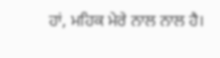ਹਾਂ, ਮਹਿਕ ਮੇਰੇ ਨਾਲ ਨਾਲ ਹੈ।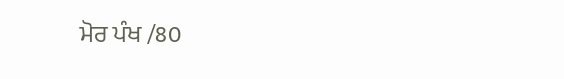ਮੋਰ ਪੰਖ /80